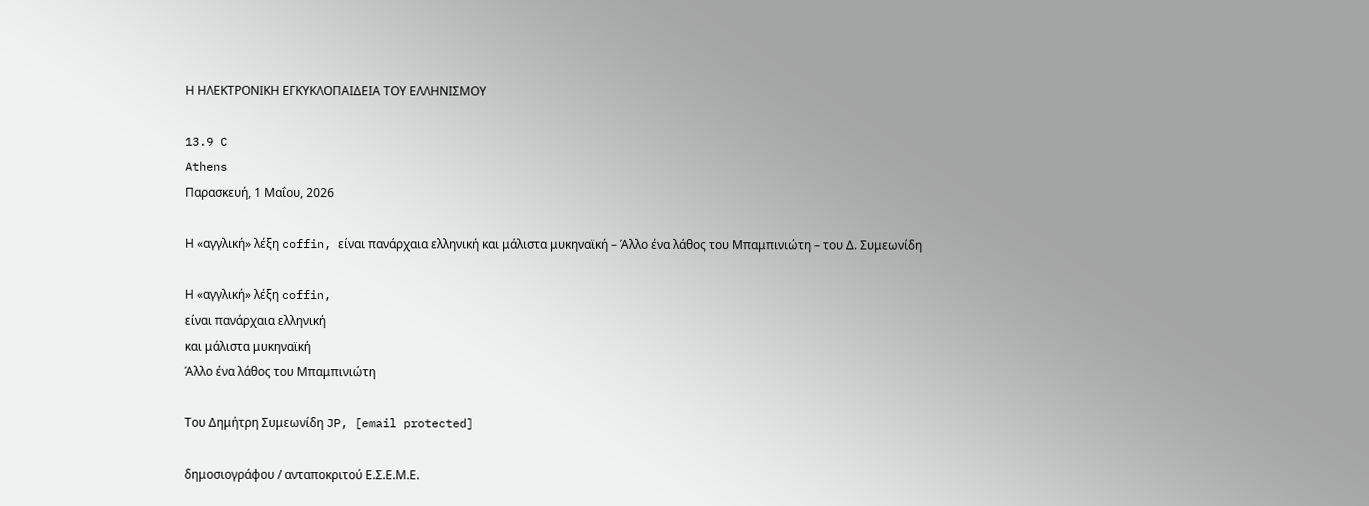Η ΗΛΕΚΤΡΟΝΙΚΗ ΕΓΚΥΚΛΟΠΑΙΔΕΙΑ ΤΟΥ ΕΛΛΗΝΙΣΜΟΥ

13.9 C
Athens
Παρασκευή, 1 Μαΐου, 2026

Η «αγγλική» λέξη coffin, είναι πανάρχαια ελληνική και μάλιστα μυκηναϊκή – Άλλο ένα λάθος του Μπαμπινιώτη – του Δ. Συμεωνίδη

Η «αγγλική» λέξη coffin,
είναι πανάρχαια ελληνική
και μάλιστα μυκηναϊκή
Άλλο ένα λάθος του Μπαμπινιώτη

Του Δημήτρη Συμεωνίδη JP, [email protected]

δημοσιογράφου / ανταποκριτού Ε.Σ.Ε.Μ.Ε.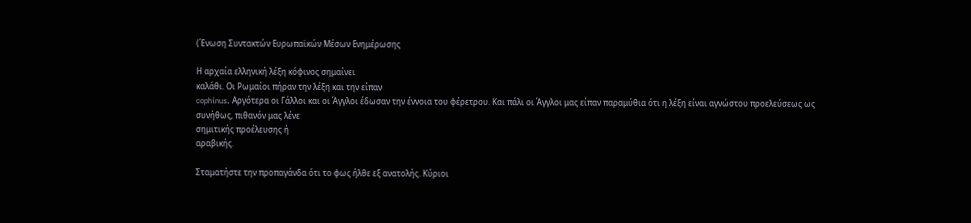(Ένωση Συντακτών Ευρωπαϊκών Μέσων Ενημέρωσης

Η αρχαία ελληνική λέξη κόφινος σημαίνει
καλάθι. Οι Ρωμαίοι πήραν την λέξη και την είπαν
cophinus. Αργότερα οι Γάλλοι και οι Άγγλοι έδωσαν την έννοια του φέρετρου. Και πάλι οι Άγγλοι μας είπαν παραμύθια ότι η λέξη είναι αγνώστου προελεύσεως ως
συνήθως, πιθανόν μας λένε
σημιτικής προέλευσης ή
αραβικής.

Σταματήστε την προπαγάνδα ότι το φως ήλθε εξ ανατολής. Κύριοι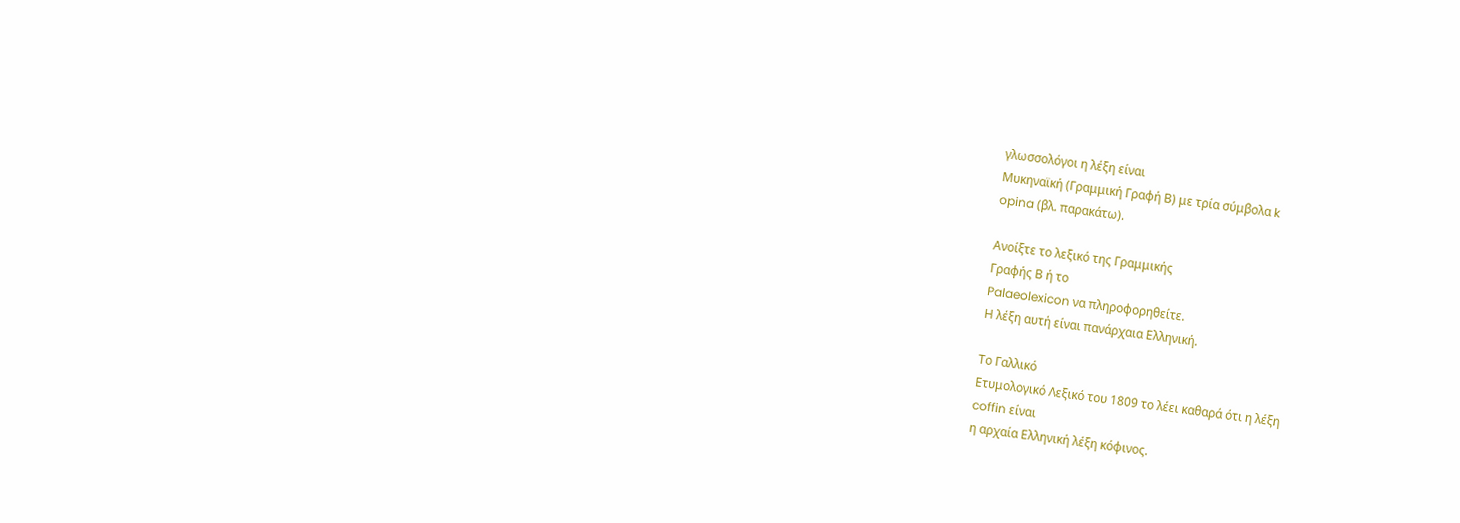γλωσσολόγοι η λέξη είναι
Μυκηναϊκή (Γραμμική Γραφή Β) με τρία σύμβολα k
opina (βλ. παρακάτω).

Ανοίξτε το λεξικό της Γραμμικής
Γραφής Β ή το
Palaeolexicon να πληροφορηθείτε.
Η λέξη αυτή είναι πανάρχαια Ελληνική.

Το Γαλλικό
Ετυμολογικό Λεξικό του 1809 το λέει καθαρά ότι η λέξη
coffin είναι
η αρχαία Ελληνική λέξη κόφινος.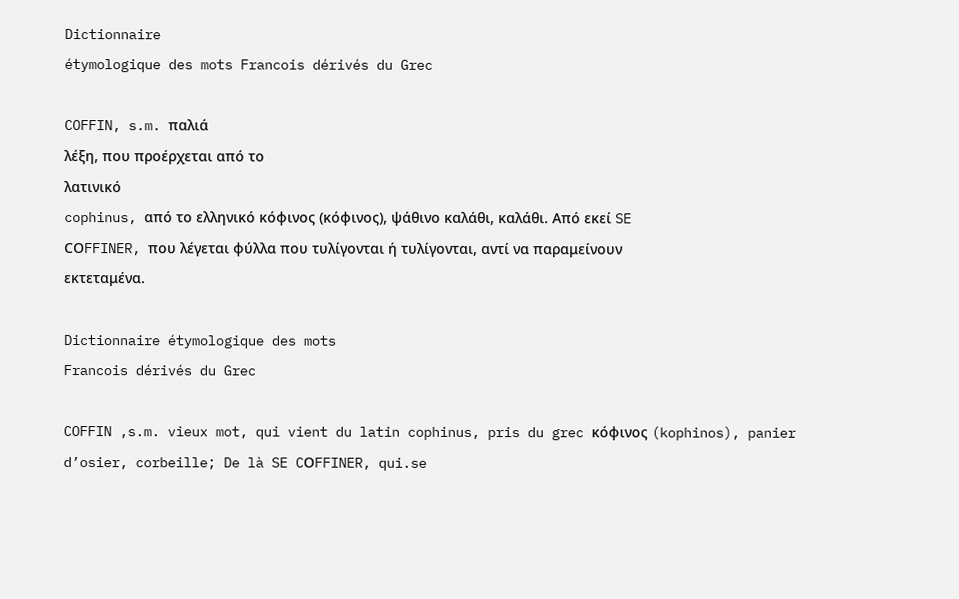Dictionnaire
étymologique des mots Francois dérivés du Grec

COFFIN, s.m. παλιά
λέξη, που προέρχεται από το
λατινικό
cophinus, από το ελληνικό κόφινος (κόφινος), ψάθινο καλάθι, καλάθι. Από εκεί SE
CΟFFINER, που λέγεται φύλλα που τυλίγονται ή τυλίγονται, αντί να παραμείνουν
εκτεταμένα.

Dictionnaire étymologique des mots
Francois dérivés du Grec

COFFIN ,s.m. vieux mot, qui vient du latin cophinus, pris du grec κόφινος (kophinos), panier d’osier, corbeille; De là SE CΟFFINER, qui.se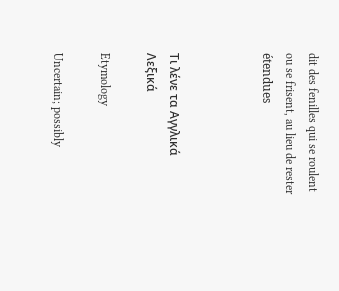dit des fenilles qui se roulent ou se frisent, au lieu de rester
étendues



Τι λένε τα Αγγλικά Λεξικά

Etymology

Uncertain; possibly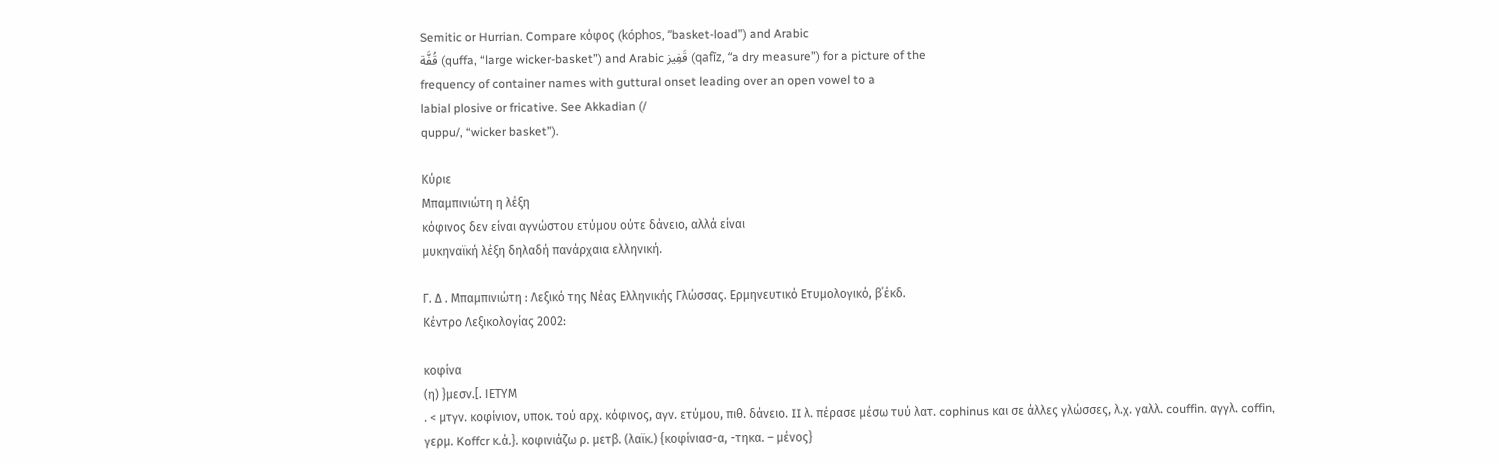Semitic or Hurrian. Compare κόφος (kóphos, “basket-load”) and Arabic
قُفَّة (quffa, “large wicker-basket”) and Arabic قَفِيز (qafīz, “a dry measure”) for a picture of the
frequency of container names with guttural onset leading over an open vowel to a
labial plosive or fricative. See Akkadian (/
quppu/, “wicker basket”).

Κύριε
Μπαμπινιώτη η λέξη
κόφινος δεν είναι αγνώστου ετύμου ούτε δάνειο, αλλά είναι
μυκηναϊκή λέξη δηλαδή πανάρχαια ελληνική.

Γ. Δ . Μπαμπινιώτη : Λεξικό της Νέας Ελληνικής Γλώσσας. Ερμηνευτικό Ετυμολογικό, β΄έκδ.
Κέντρο Λεξικολογίας 2002:

κοφίνα
(η) }μεσν.[. ΙΕΤΥΜ
. < μτγν. κοφίνιον, υποκ. τού αρχ. κόφινος, αγν. ετύμου, πιθ. δάνειο. II λ. πέρασε μέσω τυύ λατ. cophinus και σε άλλες γλώσσες, λ.χ. γαλλ. couffin. αγγλ. coffin, γερμ. Koffcr κ.ά.}. κοφινιάζω ρ. μετβ. (λαϊκ.) {κοφίνιασ-α, -τηκα. – μένος}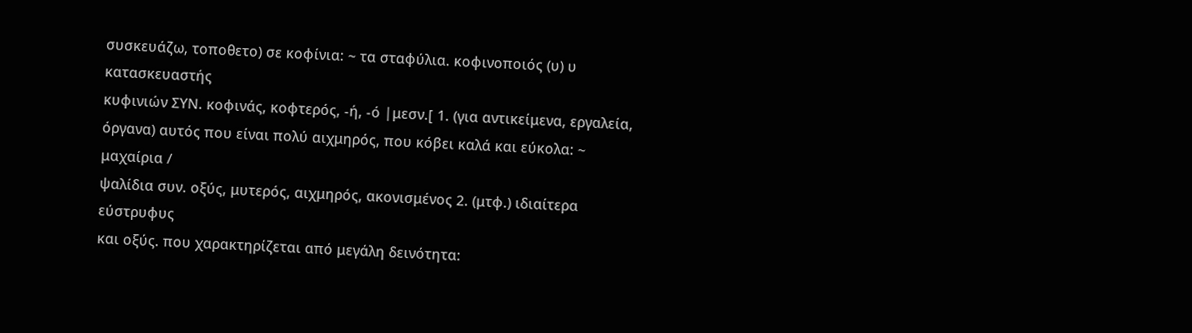συσκευάζω, τοποθετο) σε κοφίνια: ~ τα σταφύλια. κοφινοποιός (υ) υ κατασκευαστής
κυφινιών ΣΥΝ. κοφινάς, κοφτερός, -ή, -ό |μεσν.[ 1. (για αντικείμενα, εργαλεία,
όργανα) αυτός που είναι πολύ αιχμηρός, που κόβει καλά και εύκολα: ~ μαχαίρια /
ψαλίδια συν. οξύς, μυτερός, αιχμηρός, ακονισμένος 2. (μτφ.) ιδιαίτερα εύστρυφυς
και οξύς. που χαρακτηρίζεται από μεγάλη δεινότητα: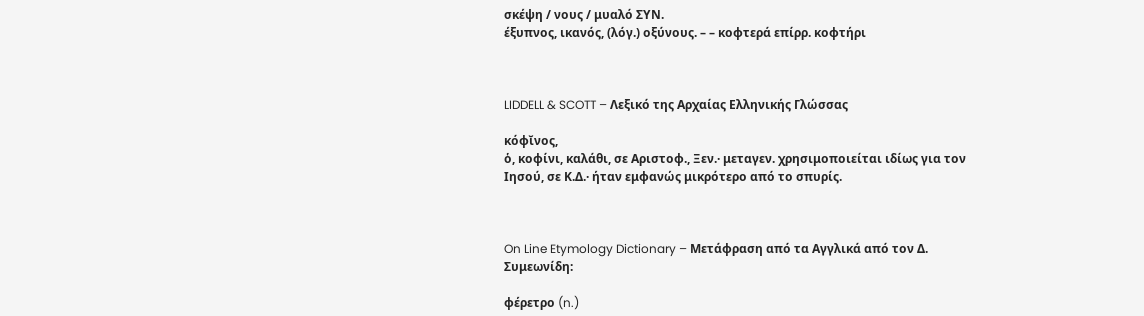σκέψη / νους / μυαλό ΣΥΝ.
έξυπνος, ικανός, (λόγ.) οξύνους. – – κοφτερά επίρρ. κοφτήρι



LIDDELL & SCOTT – Λεξικό της Αρχαίας Ελληνικής Γλώσσας

κόφῐνος,
ὁ, κοφίνι, καλάθι, σε Αριστοφ., Ξεν.· μεταγεν. χρησιμοποιείται ιδίως για τον
Ιησού, σε Κ.Δ.· ήταν εμφανώς μικρότερο από το σπυρίς.



On Line Etymology Dictionary – Μετάφραση από τα Αγγλικά από τον Δ.
Συμεωνίδη:

φέρετρο (n.)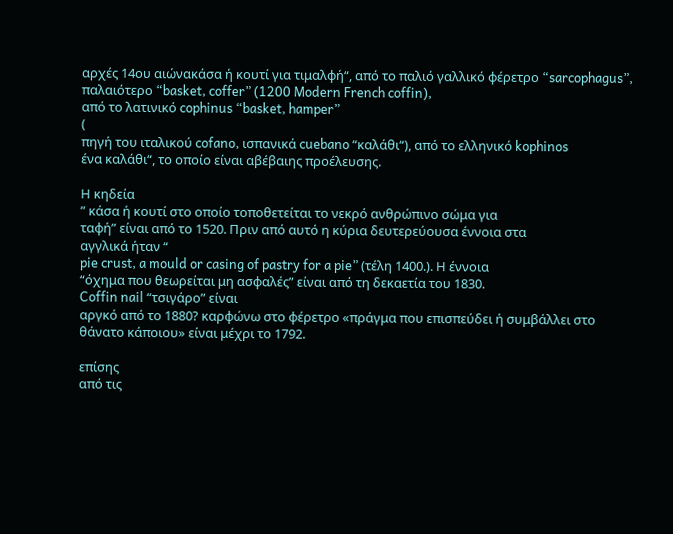αρχές 14ου αιώνακάσα ή κουτί για τιμαλφή“, από το παλιό γαλλικό φέρετρο “sarcophagus”, παλαιότερο “basket, coffer” (1200 Modern French coffin),
από το λατινικό cophinus “basket, hamper”
(
πηγή του ιταλικού cofano, ισπανικά cuebano “καλάθι“), από το ελληνικό kophinos
ένα καλάθι“, το οποίο είναι αβέβαιης προέλευσης.

Η κηδεία
” κάσα ή κουτί στο οποίο τοποθετείται το νεκρό ανθρώπινο σώμα για
ταφή” είναι από το 1520. Πριν από αυτό η κύρια δευτερεύουσα έννοια στα
αγγλικά ήταν “
pie crust, a mould or casing of pastry for a pie” (τέλη 1400.). Η έννοια
“όχημα που θεωρείται μη ασφαλές” είναι από τη δεκαετία του 1830.
Coffin nail “τσιγάρο” είναι
αργκό από το 1880? καρφώνω στο φέρετρο «πράγμα που επισπεύδει ή συμβάλλει στο
θάνατο κάποιου» είναι μέχρι το 1792.

επίσης
από τις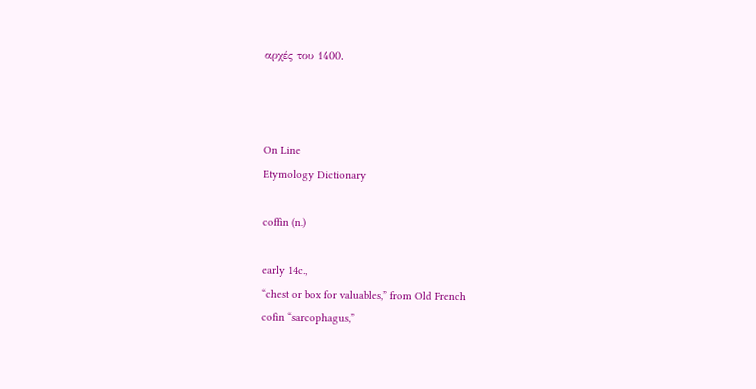αρχές του 1400.



On Line
Etymology Dictionary

coffin (n.)

early 14c.,
“chest or box for valuables,” from Old French
cofin “sarcophagus,”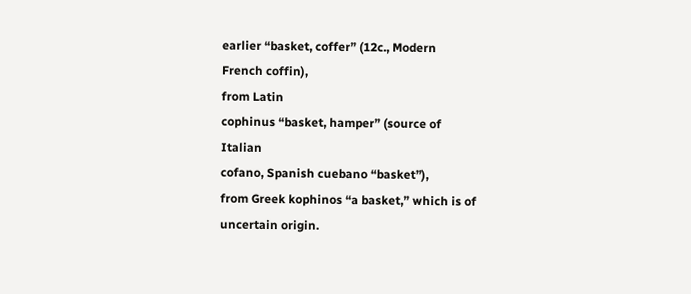earlier “basket, coffer” (12c., Modern
French coffin),
from Latin
cophinus “basket, hamper” (source of
Italian
cofano, Spanish cuebano “basket”),
from Greek kophinos “a basket,” which is of
uncertain origin.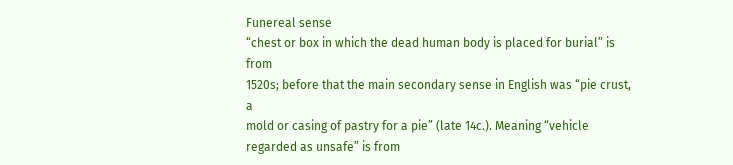Funereal sense
“chest or box in which the dead human body is placed for burial” is from
1520s; before that the main secondary sense in English was “pie crust, a
mold or casing of pastry for a pie” (late 14c.). Meaning “vehicle
regarded as unsafe” is from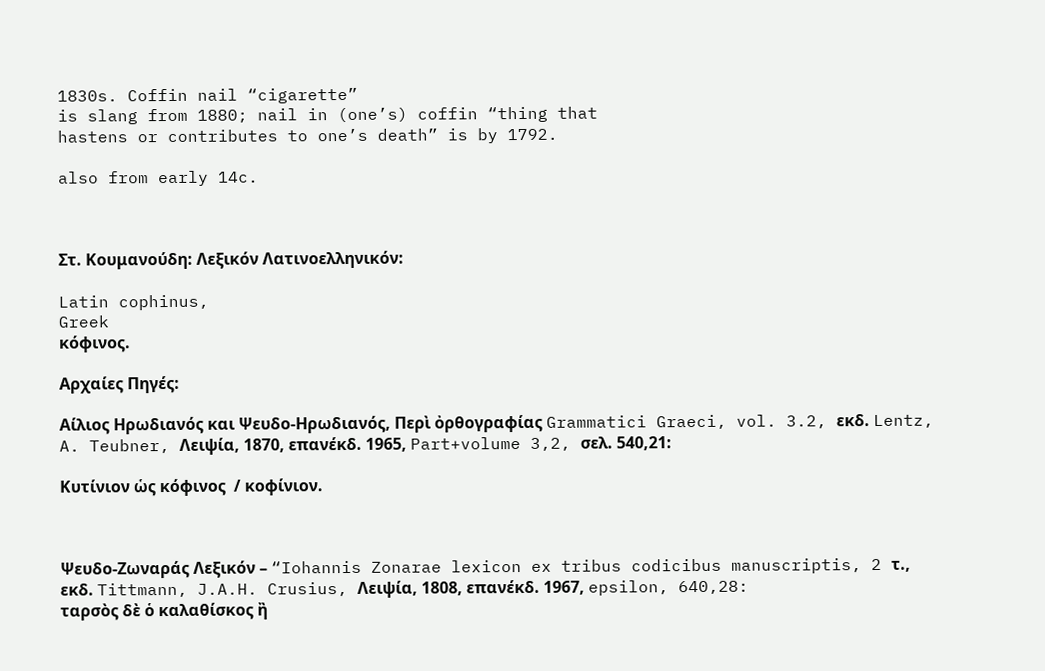1830s. Coffin nail “cigarette”
is slang from 1880; nail in (one’s) coffin “thing that
hastens or contributes to one’s death” is by 1792.

also from early 14c.



Στ. Κουμανούδη: Λεξικόν Λατινοελληνικόν:

Latin cophinus,
Greek
κόϕινος.

Αρχαίες Πηγές:

Αίλιος Ηρωδιανός και Ψευδο-Ηρωδιανός, Περὶ ὀρθογραφίας Grammatici Graeci, vol. 3.2, εκδ. Lentz, A. Teubner, Λειψία, 1870, επανέκδ. 1965, Part+volume 3,2, σελ. 540,21:

Κυτίνιον ὡς κόφινος  / κοφίνιον.



Ψευδο-Ζωναράς Λεξικόν – “Iohannis Zonarae lexicon ex tribus codicibus manuscriptis, 2 τ.,
εκδ. Tittmann, J.A.H. Crusius, Λειψία, 1808, επανέκδ. 1967, epsilon, 640,28:
ταρσὸς δὲ ὁ καλαθίσκος ἢ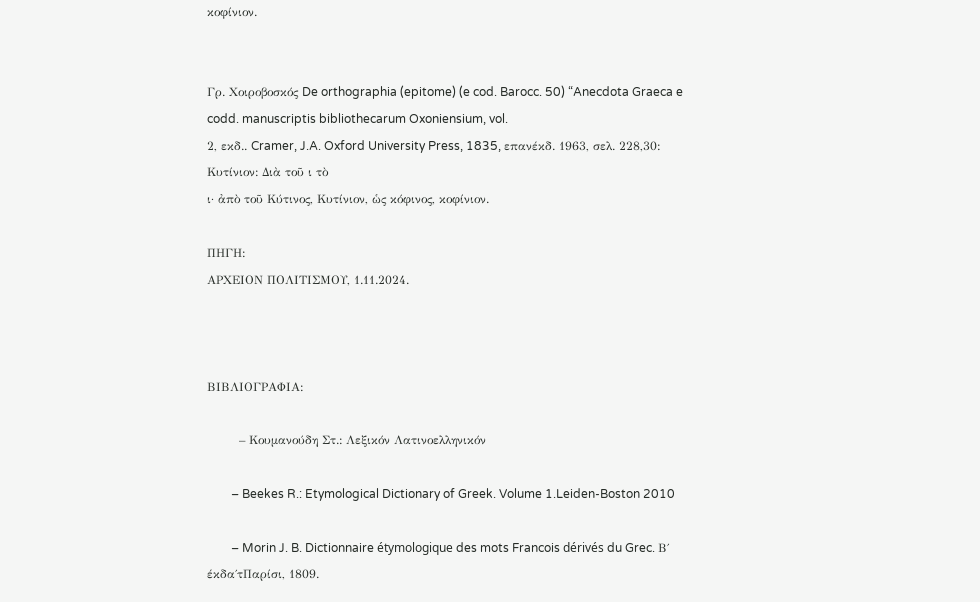κοφίνιον.


Γρ. Χοιροβοσκός De orthographia (epitome) (e cod. Barocc. 50) “Anecdota Graeca e codd. manuscriptis bibliothecarum Oxoniensium, vol.
2, εκδ.. Cramer, J.A. Oxford University Press, 1835, επανέκδ. 1963, σελ. 228,30:
Κυτίνιον: Διὰ τοῦ ι τὸ
ι· ἀπὸ τοῦ Κύτινος, Κυτίνιον, ὡς κόφινος, κοφίνιον.

ΠΗΓΗ:
ΑΡΧΕΙΟΝ ΠΟΛΙΤΙΣΜΟΥ, 1.11.2024.



ΒΙΒΛΙΟΓΡΑΦΙΑ:

        – Κουμανούδη Στ.: Λεξικόν Λατινοελληνικόν

        – Beekes R.: Etymological Dictionary of Greek. Volume 1.Leiden-Boston 2010

        – Morin J. B. Dictionnaire étymologique des mots Francois dérivés du Grec. Β΄ έκδα΄τΠαρίσι, 1809.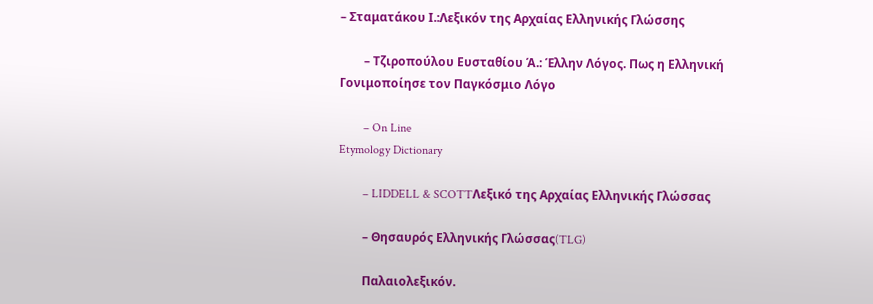– Σταματάκου Ι.:Λεξικόν της Αρχαίας Ελληνικής Γλώσσης

        – Τζιροπούλου Ευσταθίου Ά.: Έλλην Λόγος. Πως η Ελληνική Γονιμοποίησε τον Παγκόσμιο Λόγο

        – On Line
Etymology Dictionary

        – LIDDELL & SCOTTΛεξικό της Αρχαίας Ελληνικής Γλώσσας

        – Θησαυρός Ελληνικής Γλώσσας(TLG)

        Παλαιολεξικόν.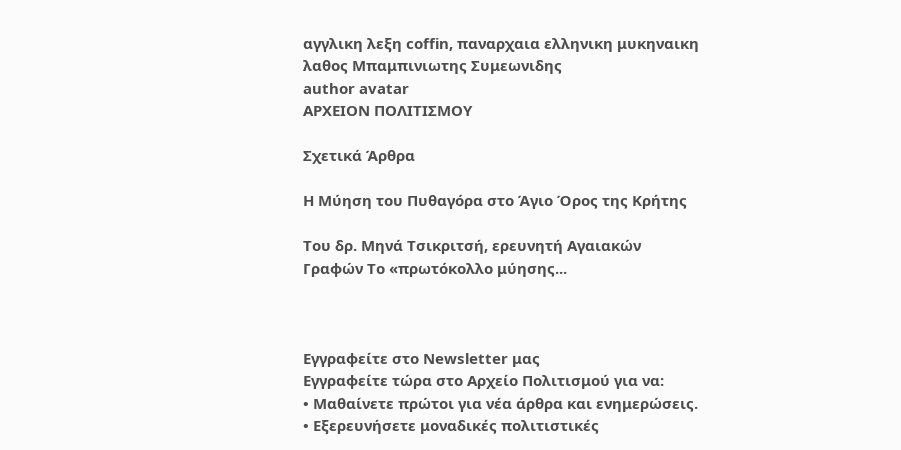αγγλικη λεξη coffin, παναρχαια ελληνικη μυκηναικη λαθος Μπαμπινιωτης Συμεωνιδης
author avatar
ΑΡΧΕΙΟΝ ΠΟΛΙΤΙΣΜΟΥ

Σχετικά Άρθρα

Η Μύηση του Πυθαγόρα στο Άγιο Όρος της Κρήτης

Του δρ. Μηνά Τσικριτσή, ερευνητή Αγαιακών Γραφών Το «πρωτόκολλο μύησης...



Εγγραφείτε στο Newsletter μας
Εγγραφείτε τώρα στο Αρχείο Πολιτισμού για να:
• Μαθαίνετε πρώτοι για νέα άρθρα και ενημερώσεις.
• Εξερευνήσετε μοναδικές πολιτιστικές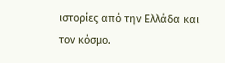ιστορίες από την Ελλάδα και τον κόσμο.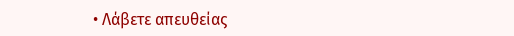• Λάβετε απευθείας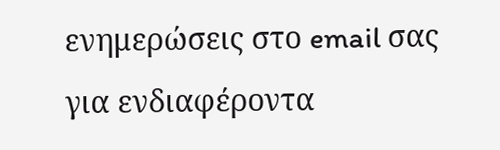ενημερώσεις στο email σας για ενδιαφέροντα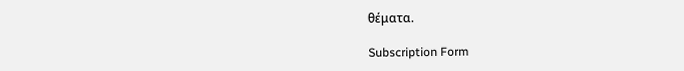θέματα.

Subscription Form